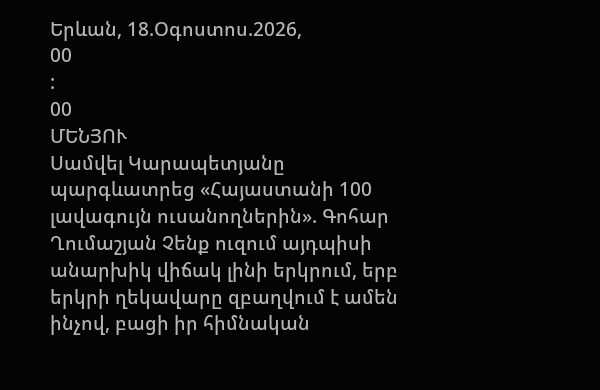Երևան, 18.Օգոստոս.2026,
00
:
00
ՄԵՆՅՈՒ
Սամվել Կարապետյանը պարգևատրեց «Հայաստանի 100 լավագույն ուսանողներին». Գոհար Ղումաշյան Չենք ուզում այդպիսի անարխիկ վիճակ լինի երկրում, երբ երկրի ղեկավարը զբաղվում է ամեն ինչով, բացի իր հիմնական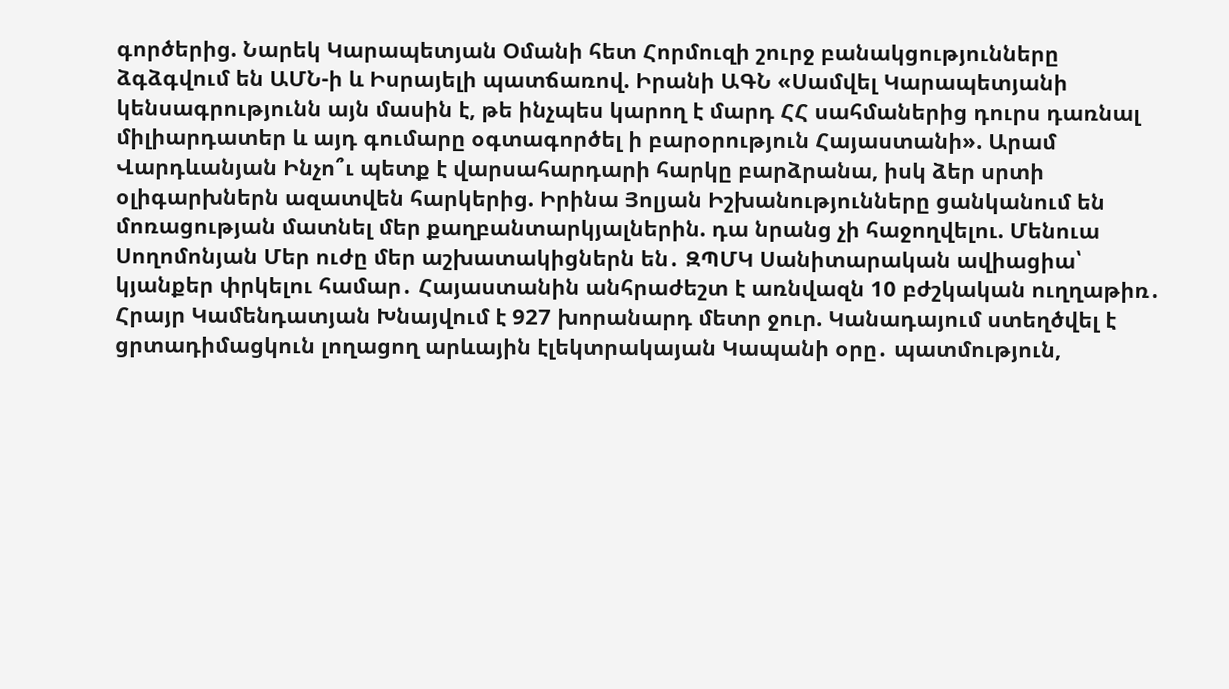գործերից. Նարեկ Կարապետյան Օմանի հետ Հորմուզի շուրջ բանակցությունները ձգձգվում են ԱՄՆ-ի և Իսրայելի պատճառով. Իրանի ԱԳՆ «Սամվել Կարապետյանի կենսագրությունն այն մասին է, թե ինչպես կարող է մարդ ՀՀ սահմաներից դուրս դառնալ միլիարդատեր և այդ գումարը օգտագործել ի բարօրություն Հայաստանի». Արամ Վարդևանյան Ինչո՞ւ պետք է վարսահարդարի հարկը բարձրանա, իսկ ձեր սրտի օլիգարխներն ազատվեն հարկերից. Իրինա Յոլյան Իշխանությունները ցանկանում են մոռացության մատնել մեր քաղբանտարկյալներին. դա նրանց չի հաջողվելու. Մենուա Սողոմոնյան Մեր ուժը մեր աշխատակիցներն են․ ԶՊՄԿ Սանիտարական ավիացիա՝ կյանքեր փրկելու համար․ Հայաստանին անհրաժեշտ է առնվազն 10 բժշկական ուղղաթիռ․ Հրայր Կամենդատյան Խնայվում է 927 խորանարդ մետր ջուր. Կանադայում ստեղծվել է ցրտադիմացկուն լողացող արևային էլեկտրակայան Կապանի օրը․ պատմություն,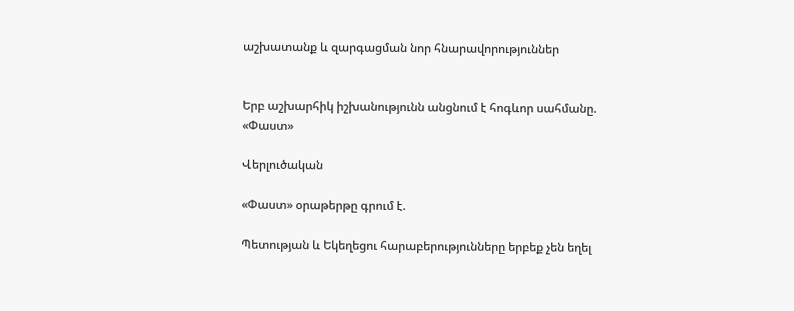աշխատանք և զարգացման նոր հնարավորություններ


Երբ աշխարհիկ իշխանությունն անցնում է հոգևոր սահմանը. «Փաստ»

Վերլուծական

«Փաստ» օրաթերթը գրում է.

Պետության և Եկեղեցու հարաբերությունները երբեք չեն եղել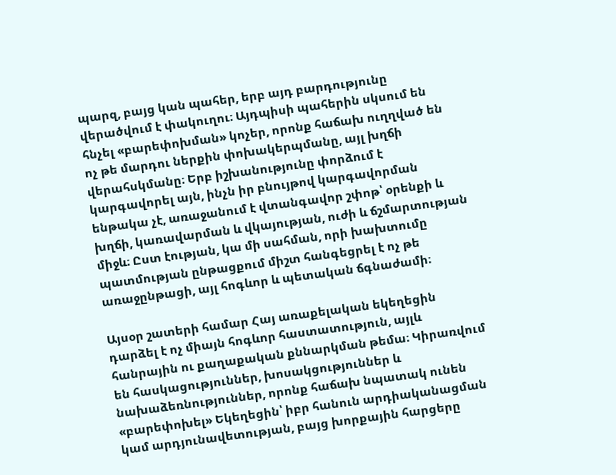պարզ, բայց կան պահեր, երբ այդ բարդությունը վերածվում է փակուղու։ Այդպիսի պահերին սկսում են հնչել «բարեփոխման» կոչեր, որոնք հաճախ ուղղված են ոչ թե մարդու ներքին փոխակերպմանը, այլ խղճի վերահսկմանը։ Երբ իշխանությունը փորձում է կարգավորել այն, ինչն իր բնույթով կարգավորման ենթակա չէ, առաջանում է վտանգավոր շփոթ՝ օրենքի և խղճի, կառավարման և վկայության, ուժի և ճշմարտության միջև։ Ըստ էության, կա մի սահման, որի խախտումը պատմության ընթացքում միշտ հանգեցրել է ոչ թե առաջընթացի, այլ հոգևոր և պետական ճգնաժամի։

Այսօր շատերի համար Հայ առաքելական եկեղեցին դարձել է ոչ միայն հոգևոր հաստատություն, այլև հանրային ու քաղաքական քննարկման թեմա։ Կիրառվում են հասկացություններ, խոսակցություններ և նախաձեռնություններ, որոնք հաճախ նպատակ ունեն «բարեփոխել» Եկեղեցին՝ իբր հանուն արդիականացման կամ արդյունավետության, բայց խորքային հարցերը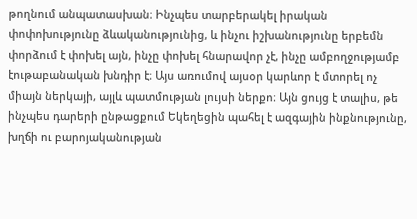թողնում անպատասխան։ Ինչպես տարբերակել իրական փոփոխությունը ձևականությունից, և ինչու իշխանությունը երբեմն փորձում է փոխել այն, ինչը փոխել հնարավոր չէ, ինչը ամբողջությամբ էութաբանական խնդիր է։ Այս առումով այսօր կարևոր է մտորել ոչ միայն ներկայի, այլև պատմության լույսի ներքո։ Այն ցույց է տալիս, թե ինչպես դարերի ընթացքում Եկեղեցին պահել է ազգային ինքնությունը, խղճի ու բարոյականության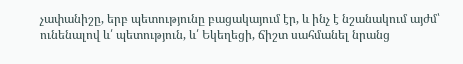չափանիշը, երբ պետությունը բացակայում էր, և ինչ է նշանակում այժմ՝ ունենալով և՛ պետություն, և՛ Եկեղեցի, ճիշտ սահմանել նրանց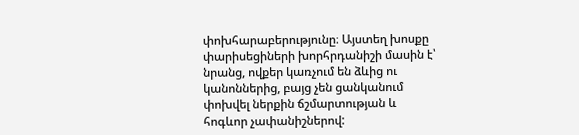փոխհարաբերությունը։ Այստեղ խոսքը փարիսեցիների խորհրդանիշի մասին է՝ նրանց, ովքեր կառչում են ձևից ու կանոններից, բայց չեն ցանկանում փոխվել ներքին ճշմարտության և հոգևոր չափանիշներով: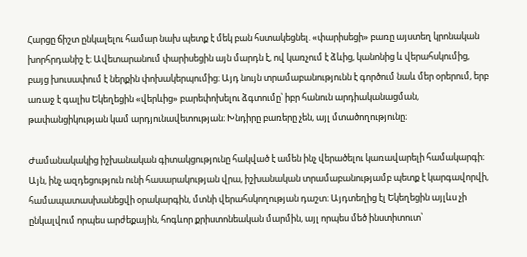Հարցը ճիշտ ընկալելու համար նախ պետք է մեկ բան հստակեցնել. «փարիսեցի» բառը այստեղ կրոնական խորհրդանիշ է։ Ավետարանում փարիսեցին այն մարդն է, ով կառչում է ձևից, կանոնից և վերահսկումից, բայց խուսափում է ներքին փոխակերպումից։ Այդ նույն տրամաբանությունն է գործում նաև մեր օրերում, երբ առաջ է գալիս Եկեղեցին «վերևից» բարեփոխելու ձգտումը՝ իբր հանուն արդիականացման, թափանցիկության կամ արդյունավետության։ Խնդիրը բառերը չեն, այլ մտածողությունը։

Ժամանակակից իշխանական գիտակցությունը հակված է ամեն ինչ վերածելու կառավարելի համակարգի։ Այն, ինչ ազդեցություն ունի հասարակության վրա, իշխանական տրամաբանությամբ պետք է կարգավորվի, համապատասխանեցվի օրակարգին, մտնի վերահսկողության դաշտ։ Այդտեղից էլ Եկեղեցին այլևս չի ընկալվում որպես արժեքային, հոգևոր քրիստոնեական մարմին, այլ որպես մեծ ինստիտուտ՝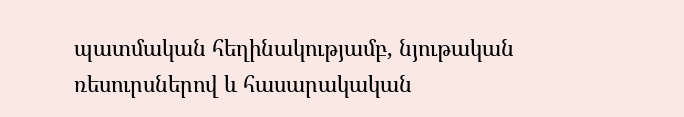պատմական հեղինակությամբ, նյութական ռեսուրսներով և հասարակական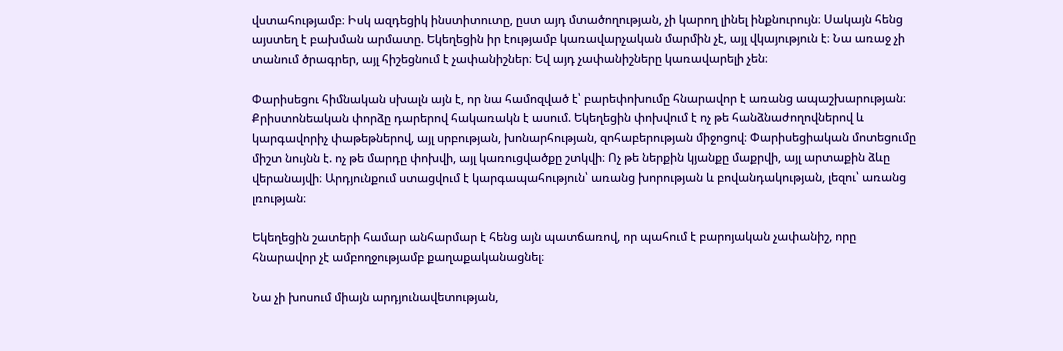վստահությամբ։ Իսկ ազդեցիկ ինստիտուտը, ըստ այդ մտածողության, չի կարող լինել ինքնուրույն։ Սակայն հենց այստեղ է բախման արմատը. Եկեղեցին իր էությամբ կառավարչական մարմին չէ, այլ վկայություն է։ Նա առաջ չի տանում ծրագրեր, այլ հիշեցնում է չափանիշներ։ Եվ այդ չափանիշները կառավարելի չեն։

Փարիսեցու հիմնական սխալն այն է, որ նա համոզված է՝ բարեփոխումը հնարավոր է առանց ապաշխարության։ Քրիստոնեական փորձը դարերով հակառակն է ասում. Եկեղեցին փոխվում է ոչ թե հանձնաժողովներով և կարգավորիչ փաթեթներով, այլ սրբության, խոնարհության, զոհաբերության միջոցով։ Փարիսեցիական մոտեցումը միշտ նույնն է. ոչ թե մարդը փոխվի, այլ կառուցվածքը շտկվի։ Ոչ թե ներքին կյանքը մաքրվի, այլ արտաքին ձևը վերանայվի։ Արդյունքում ստացվում է կարգապահություն՝ առանց խորության և բովանդակության, լեզու՝ առանց լռության։

Եկեղեցին շատերի համար անհարմար է հենց այն պատճառով, որ պահում է բարոյական չափանիշ, որը հնարավոր չէ ամբողջությամբ քաղաքականացնել։

Նա չի խոսում միայն արդյունավետության,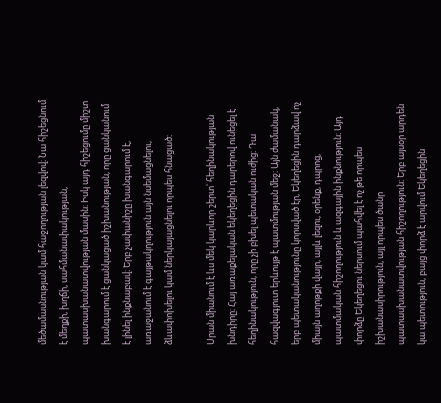մեծամասնության կամ հաջողության լեզվով։ Նա հիշեցնում է մեղքի, խղճի, սահմանափակության, պատասխանատվության մասին։ Իսկ այդ հիշեցումը միշտ խանգարում է ցանկացած իշխանության, որը ցանկանում է լինել ինքնաբավ։ Երբ չափանիշը խանգարում է, առաջանում է գայթակղություն այն նսեմացնելու, ձևափոխելու կամ ներկայացնելու որպես հնացած։

Սրան միանում է ևս մեկ կարևոր շերտ՝ հեղինակության խնդիրը։ Հայ առաքելական եկեղեցին դարերով ունեցել է հեղինակություն, որը չի բխել պետական ուժից։ Դա հազվագյուտ երևույթ է պատմության մեջ։ Այն ժամանակ, երբ պետականությունը կորսված էր, Եկեղեցին դարձավ ոչ միայն աղոթքի վայր, այլև լեզու, օրենք, դպրոց, պատմական հիշողություն և ազգային ինքնություն։ Այդ փորձը Եկեղեցու ներսում պահվել է ոչ թե որպես իշխանասիրություն, այլ որպես ծանր պատասխանատվության հիշողություն։ Երբ այսօր արդեն կա պետություն, բայց փորձ է արվում Եկեղեցին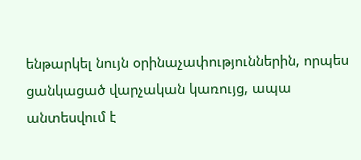ենթարկել նույն օրինաչափություններին, որպես ցանկացած վարչական կառույց, ապա անտեսվում է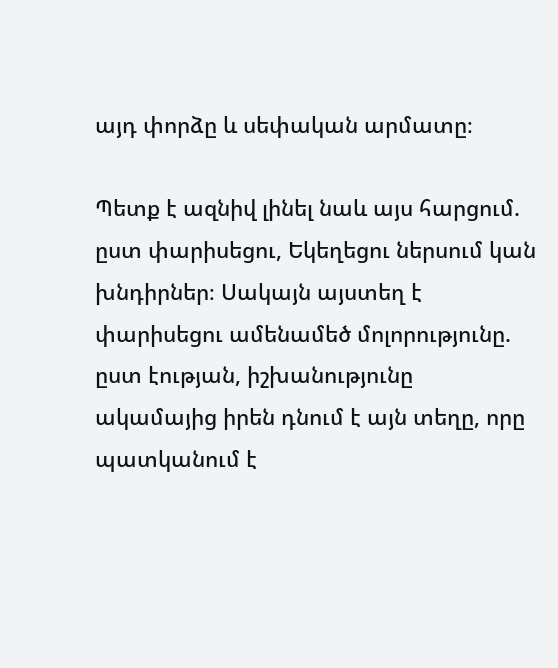այդ փորձը և սեփական արմատը։

Պետք է ազնիվ լինել նաև այս հարցում. ըստ փարիսեցու, Եկեղեցու ներսում կան խնդիրներ։ Սակայն այստեղ է փարիսեցու ամենամեծ մոլորությունը. ըստ էության, իշխանությունը ակամայից իրեն դնում է այն տեղը, որը պատկանում է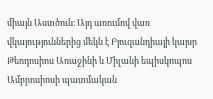միայն Աստծուն։ Այդ առումով վառ վկայություններից մեկն է Բյուզանդիայի կայսր Թեոդոսիոս Առաջինի և Միլանի եպիսկոպոս Ամբրոսիոսի պատմական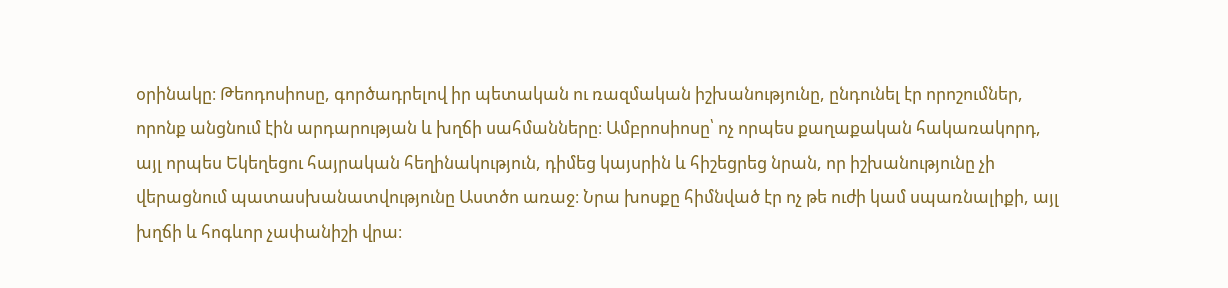օրինակը։ Թեոդոսիոսը, գործադրելով իր պետական ու ռազմական իշխանությունը, ընդունել էր որոշումներ, որոնք անցնում էին արդարության և խղճի սահմանները։ Ամբրոսիոսը՝ ոչ որպես քաղաքական հակառակորդ, այլ որպես Եկեղեցու հայրական հեղինակություն, դիմեց կայսրին և հիշեցրեց նրան, որ իշխանությունը չի վերացնում պատասխանատվությունը Աստծո առաջ։ Նրա խոսքը հիմնված էր ոչ թե ուժի կամ սպառնալիքի, այլ խղճի և հոգևոր չափանիշի վրա։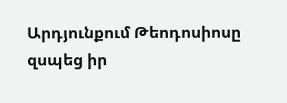Արդյունքում Թեոդոսիոսը զսպեց իր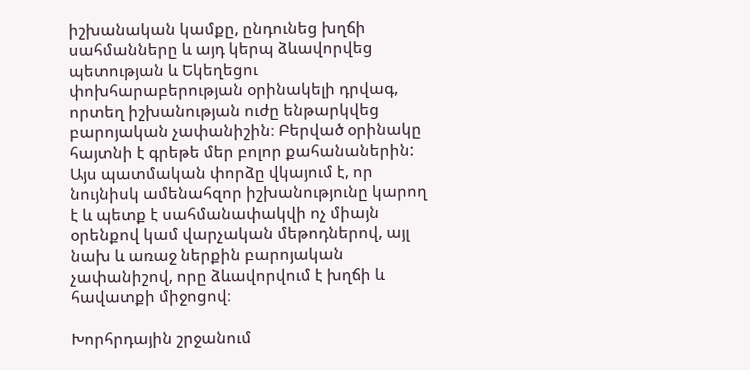իշխանական կամքը, ընդունեց խղճի սահմանները և այդ կերպ ձևավորվեց պետության և Եկեղեցու փոխհարաբերության օրինակելի դրվագ, որտեղ իշխանության ուժը ենթարկվեց բարոյական չափանիշին։ Բերված օրինակը հայտնի է գրեթե մեր բոլոր քահանաներին: Այս պատմական փորձը վկայում է, որ նույնիսկ ամենահզոր իշխանությունը կարող է և պետք է սահմանափակվի ոչ միայն օրենքով կամ վարչական մեթոդներով, այլ նախ և առաջ ներքին բարոյական չափանիշով, որը ձևավորվում է խղճի և հավատքի միջոցով։

Խորհրդային շրջանում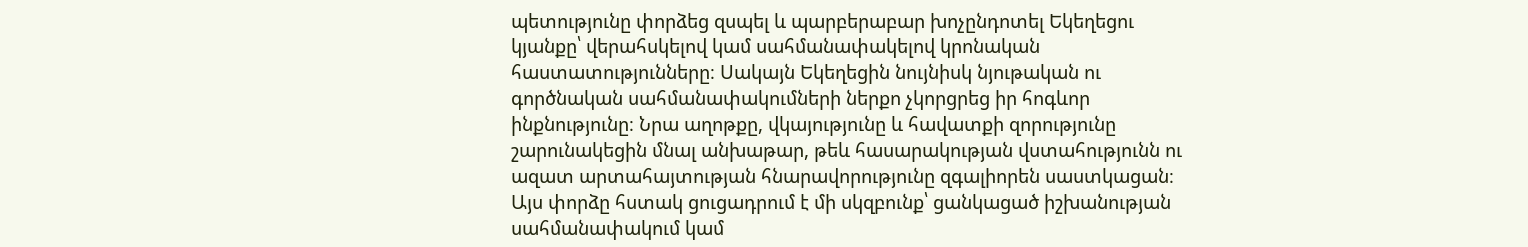պետությունը փորձեց զսպել և պարբերաբար խոչընդոտել Եկեղեցու կյանքը՝ վերահսկելով կամ սահմանափակելով կրոնական հաստատությունները։ Սակայն Եկեղեցին նույնիսկ նյութական ու գործնական սահմանափակումների ներքո չկորցրեց իր հոգևոր ինքնությունը։ Նրա աղոթքը, վկայությունը և հավատքի զորությունը շարունակեցին մնալ անխաթար, թեև հասարակության վստահությունն ու ազատ արտահայտության հնարավորությունը զգալիորեն սաստկացան։ Այս փորձը հստակ ցուցադրում է մի սկզբունք՝ ցանկացած իշխանության սահմանափակում կամ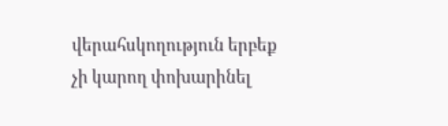վերահսկողություն երբեք չի կարող փոխարինել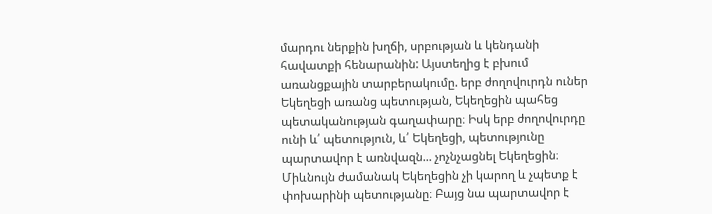մարդու ներքին խղճի, սրբության և կենդանի հավատքի հենարանին: Այստեղից է բխում առանցքային տարբերակումը. երբ ժողովուրդն ուներ Եկեղեցի առանց պետության, Եկեղեցին պահեց պետականության գաղափարը։ Իսկ երբ ժողովուրդը ունի և՛ պետություն, և՛ Եկեղեցի, պետությունը պարտավոր է առնվազն... չոչնչացնել Եկեղեցին։ Միևնույն ժամանակ Եկեղեցին չի կարող և չպետք է փոխարինի պետությանը։ Բայց նա պարտավոր է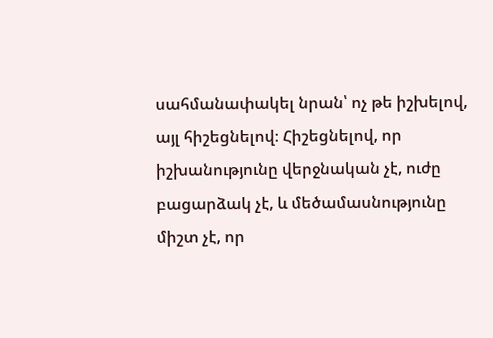սահմանափակել նրան՝ ոչ թե իշխելով, այլ հիշեցնելով։ Հիշեցնելով, որ իշխանությունը վերջնական չէ, ուժը բացարձակ չէ, և մեծամասնությունը միշտ չէ, որ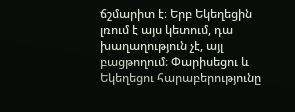ճշմարիտ է։ Երբ Եկեղեցին լռում է այս կետում, դա խաղաղություն չէ, այլ բացթողում։ Փարիսեցու և Եկեղեցու հարաբերությունը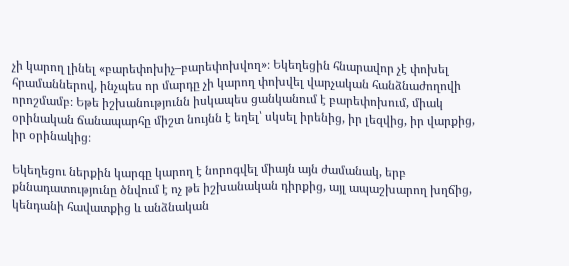չի կարող լինել «բարեփոխիչ–բարեփոխվող»։ Եկեղեցին հնարավոր չէ փոխել հրամաններով, ինչպես որ մարդը չի կարող փոխվել վարչական հանձնաժողովի որոշմամբ։ Եթե իշխանությունն իսկապես ցանկանում է բարեփոխում, միակ օրինական ճանապարհը միշտ նույնն է եղել՝ սկսել իրենից, իր լեզվից, իր վարքից, իր օրինակից։

Եկեղեցու ներքին կարգը կարող է նորոգվել միայն այն ժամանակ, երբ քննադատությունը ծնվում է ոչ թե իշխանական դիրքից, այլ ապաշխարող խղճից, կենդանի հավատքից և անձնական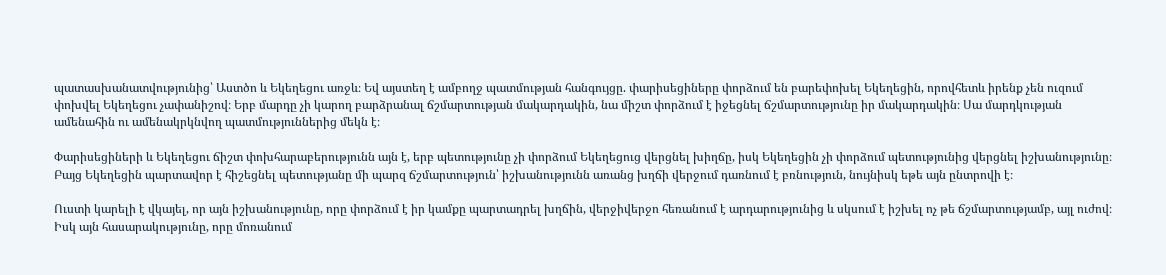պատասխանատվությունից՝ Աստծո և Եկեղեցու առջև։ Եվ այստեղ է ամբողջ պատմության հանգույցը. փարիսեցիները փորձում են բարեփոխել Եկեղեցին, որովհետև իրենք չեն ուզում փոխվել Եկեղեցու չափանիշով։ Երբ մարդը չի կարող բարձրանալ ճշմարտության մակարդակին, նա միշտ փորձում է իջեցնել ճշմարտությունը իր մակարդակին։ Սա մարդկության ամենահին ու ամենակրկնվող պատմություններից մեկն է։

Փարիսեցիների և Եկեղեցու ճիշտ փոխհարաբերությունն այն է, երբ պետությունը չի փորձում Եկեղեցուց վերցնել խիղճը, իսկ Եկեղեցին չի փորձում պետությունից վերցնել իշխանությունը։ Բայց Եկեղեցին պարտավոր է հիշեցնել պետությանը մի պարզ ճշմարտություն՝ իշխանությունն առանց խղճի վերջում դառնում է բռնություն, նույնիսկ եթե այն ընտրովի է։

Ուստի կարելի է վկայել, որ այն իշխանությունը, որը փորձում է իր կամքը պարտադրել խղճին, վերջիվերջո հեռանում է արդարությունից և սկսում է իշխել ոչ թե ճշմարտությամբ, այլ ուժով։ Իսկ այն հասարակությունը, որը մոռանում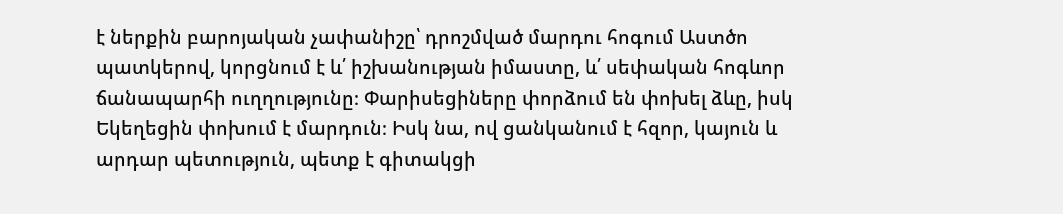է ներքին բարոյական չափանիշը՝ դրոշմված մարդու հոգում Աստծո պատկերով, կորցնում է և՛ իշխանության իմաստը, և՛ սեփական հոգևոր ճանապարհի ուղղությունը։ Փարիսեցիները փորձում են փոխել ձևը, իսկ Եկեղեցին փոխում է մարդուն։ Իսկ նա, ով ցանկանում է հզոր, կայուն և արդար պետություն, պետք է գիտակցի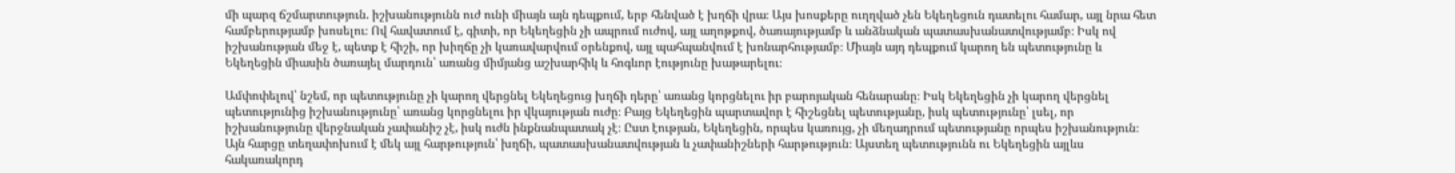մի պարզ ճշմարտություն. իշխանությունն ուժ ունի միայն այն դեպքում, երբ հենված է խղճի վրա։ Այս խոսքերը ուղղված չեն Եկեղեցուն դատելու համար, այլ նրա հետ համբերությամբ խոսելու։ Ով հավատում է, գիտի, որ Եկեղեցին չի ապրում ուժով, այլ աղոթքով, ծառայությամբ և անձնական պատասխանատվությամբ։ Իսկ ով իշխանության մեջ է, պետք է հիշի, որ խիղճը չի կառավարվում օրենքով, այլ պահպանվում է խոնարհությամբ։ Միայն այդ դեպքում կարող են պետությունը և Եկեղեցին միասին ծառայել մարդուն՝ առանց միմյանց աշխարհիկ և հոգևոր էությունը խաթարելու։

Ամփոփելով՝ նշեմ, որ պետությունը չի կարող վերցնել Եկեղեցուց խղճի դերը՝ առանց կորցնելու իր բարոյական հենարանը։ Իսկ Եկեղեցին չի կարող վերցնել պետությունից իշխանությունը՝ առանց կորցնելու իր վկայության ուժը։ Բայց Եկեղեցին պարտավոր է հիշեցնել պետությանը, իսկ պետությունը՝ լսել, որ իշխանությունը վերջնական չափանիշ չէ, իսկ ուժն ինքնանպատակ չէ։ Ըստ էության, Եկեղեցին, որպես կառույց, չի մեղադրում պետությանը որպես իշխանություն։ Այն հարցը տեղափոխում է մեկ այլ հարթություն՝ խղճի, պատասխանատվության և չափանիշների հարթություն։ Այստեղ պետությունն ու Եկեղեցին այլևս հակառակորդ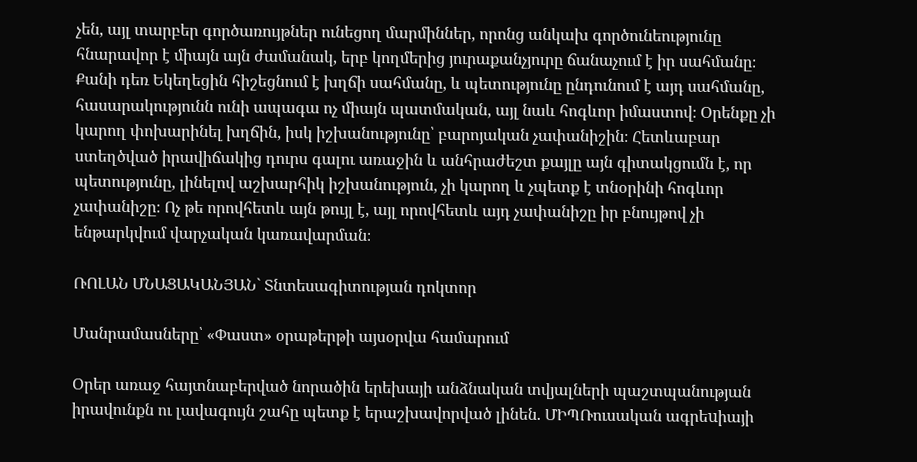չեն, այլ տարբեր գործառույթներ ունեցող մարմիններ, որոնց անկախ գործունեությունը հնարավոր է միայն այն ժամանակ, երբ կողմերից յուրաքանչյուրը ճանաչում է իր սահմանը։ Քանի դեռ Եկեղեցին հիշեցնում է խղճի սահմանը, և պետությունը ընդունում է այդ սահմանը, հասարակությունն ունի ապագա ոչ միայն պատմական, այլ նաև հոգևոր իմաստով։ Օրենքը չի կարող փոխարինել խղճին, իսկ իշխանությունը՝ բարոյական չափանիշին։ Հետևաբար ստեղծված իրավիճակից դուրս գալու առաջին և անհրաժեշտ քայլը այն գիտակցումն է, որ պետությունը, լինելով աշխարհիկ իշխանություն, չի կարող և չպետք է տնօրինի հոգևոր չափանիշը։ Ոչ թե որովհետև այն թույլ է, այլ որովհետև այդ չափանիշը իր բնույթով չի ենթարկվում վարչական կառավարման։

ՌՈԼԱՆ ՄՆԱՑԱԿԱՆՅԱՆ` Տնտեսագիտության դոկտոր

Մանրամասները՝ «Փաստ» օրաթերթի այսօրվա համարում

Օրեր առաջ հայտնաբերված նորածին երեխայի անձնական տվյալների պաշտպանության իրավունքն ու լավագույն շահը պետք է երաշխավորված լինեն. ՄԻՊՌուսական ագրեuիայի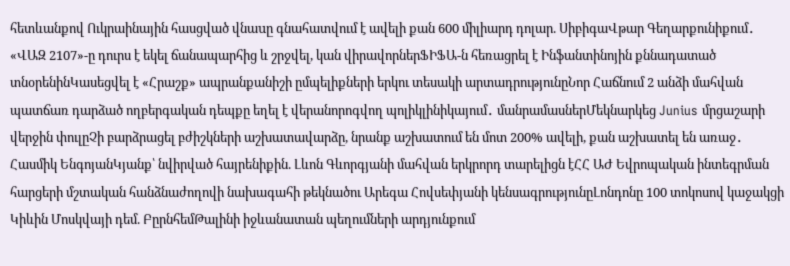հետևանքով Ուկրաինային հասցված վնաuը գնահատվում է ավելի քան 600 միլիարդ դոլար. ՍիբիգաՎթար Գեղարքունիքում․ «ՎԱԶ 2107»-ը դուրս է եկել ճանապարհից և շրջվել, կան վիրավորներՖԻՖԱ-ն հեռացրել է Ինֆանտինոյին քննադատած տնօրենինԿասեցվել է «Հրաշք» ապրանքանիշի ըմպելիքների երկու տեսակի արտադրությունըՆոր Հաճնում 2 անձի մահվան պատճառ դարձած ողբերգական դեպքը եղել է վերանորոգվող պոլիկլինիկայում․ մանրամասներՄեկնարկեց Junius մրցաշարի վերջին փուլըՉի բարձրացել բժիշկների աշխատավարձը, նրանք աշխատում են մոտ 200% ավելի, քան աշխատել են առաջ․ Հասմիկ ԵնգոյանԿյանք՝ նվիրված հայրենիքին. Լևոն Գևորգյանի մահվան երկրորդ տարելիցն էՀՀ ԱԺ Եվրոպական ինտեգրման հարցերի մշտական հանձնաժողովի նախագահի թեկնածու Արեգա Հովսեփյանի կենսագրությունըԼոնդոնը 100 տոկոսով կաջակցի Կիևին Մոսկվայի դեմ. ԲըրնհեմԹալինի իջևանատան պեղումների արդյունքում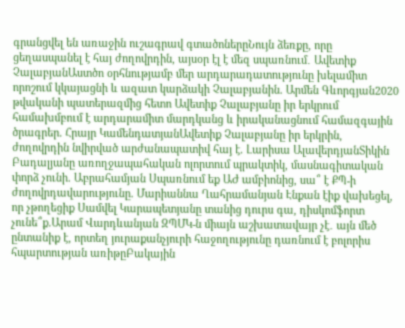գրանցվել են առաջին ուշագրավ գտածոներըՆույն ձեռքը, որը ցեղասպանել է հայ ժողովրդին, այսօր էլ է մեզ սպառնում․ Ավետիք ՉալաբյանԱստծո օրհնությամբ մեր արդարադատությունը խելամիտ որոշում կկայացնի և ազատ կարձակի Չալաբյանին. Արմեն Գևորգյան2020 թվականի պատերազմից հետո Ավետիք Չալաբյանը իր երկրում համախմբում է արդարամիտ մարդկանց և իրականացնում համազգային ծրագրեր. Հրայր ԿամենդատյանԱվետիք Չալաբյանը իր երկրին, ժողովրդին նվիրված արժանապատիվ հայ է. Լարիսա ԱլավերդյանՏիկին Բադալյանը առողջապահական ոլորտում պրակտիկ, մասնագիտական փորձ չունի. Աբրահամյան Սպառնում եք ԱԺ ամբիոնից, սա՞ է ՔՊ-ի ժողովրդավարությունը. Մարիաննա Ղահրամանյան Էնքան էիք վախեցել, որ չթողեցիք Սամվել Կարապետյանը տանից դուրս գա, դիսկոմֆորտ չունե՞ք.Արամ Վարդևանյան ԶՊՄԿ-ն միայն աշխատավայր չէ․ այն մեծ ընտանիք է, որտեղ յուրաքանչյուրի հաջողությունը դառնում է բոլորիս հպարտության առիթըԲակային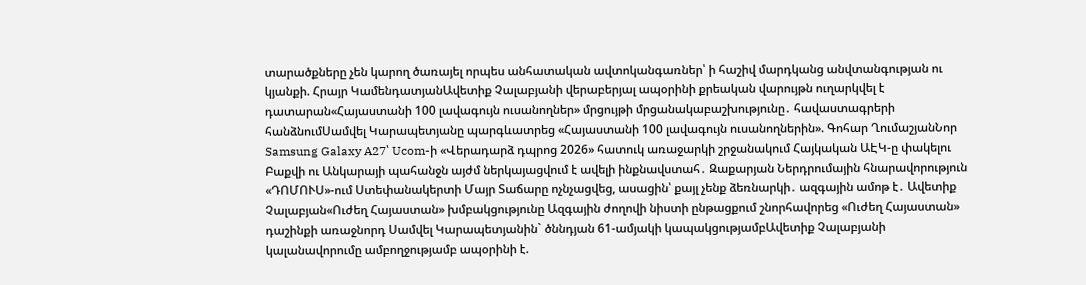տարածքները չեն կարող ծառայել որպես անհատական ավտոկանգառներ՝ ի հաշիվ մարդկանց անվտանգության ու կյանքի. Հրայր ԿամենդատյանԱվետիք Չալաբյանի վերաբերյալ ապօրինի քրեական վարույթն ուղարկվել է դատարան«Հայաստանի 100 լավագույն ուսանողներ» մրցույթի մրցանակաբաշխությունը․ հավաստագրերի հանձնումՍամվել Կարապետյանը պարգևատրեց «Հայաստանի 100 լավագույն ուսանողներին». Գոհար ՂումաշյանՆոր Samsung Galaxy A27՝ Ucom-ի «Վերադարձ դպրոց 2026» հատուկ առաջարկի շրջանակում Հայկական ԱԷԿ-ը փակելու Բաքվի ու Անկարայի պահանջն այժմ ներկայացվում է ավելի ինքնավստահ․ Զաքարյան Ներդրումային հնարավորություն «ԴՈՄՈՒՍ»-ում Ստեփանակերտի Մայր Տաճարը ոչնչացվեց, ասացին՝ քայլ չենք ձեռնարկի․ ազգային ամոթ է․ Ավետիք Չալաբյան«Ուժեղ Հայաստան» խմբակցությունը Ազգային ժողովի նիստի ընթացքում շնորհավորեց «Ուժեղ Հայաստան» դաշինքի առաջնորդ Սամվել Կարապետյանին` ծննդյան 61-ամյակի կապակցությամբԱվետիք Չալաբյանի կալանավորումը ամբողջությամբ ապօրինի է.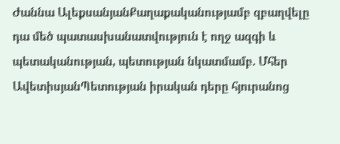Ժաննա ԱլեքսանյանՔաղաքականությամբ զբաղվելը դա մեծ պատասխանատվություն է ողջ ազգի և պետականության, պետության նկատմամբ. Մհեր ԱվետիսյանՊետության իրական դերը հյուրանոց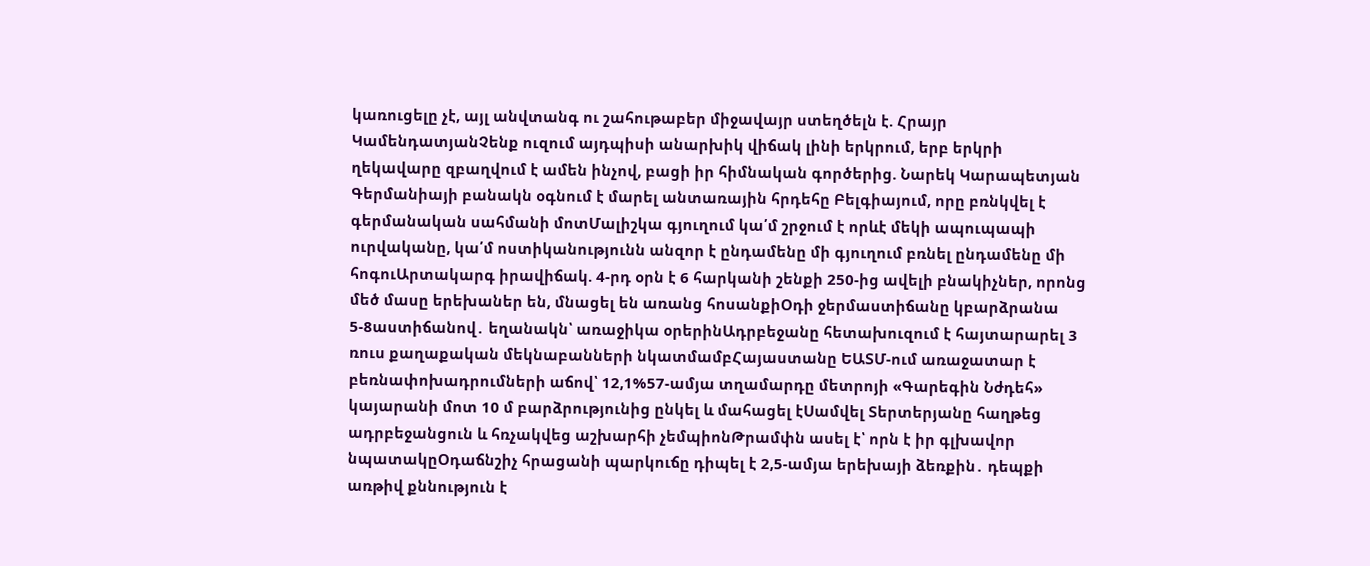կառուցելը չէ, այլ անվտանգ ու շահութաբեր միջավայր ստեղծելն է. Հրայր ԿամենդատյանՉենք ուզում այդպիսի անարխիկ վիճակ լինի երկրում, երբ երկրի ղեկավարը զբաղվում է ամեն ինչով, բացի իր հիմնական գործերից. Նարեկ Կարապետյան Գերմանիայի բանակն օգնում է մարել անտառային հրդեհը Բելգիայում, որը բռնկվել է գերմանական սահմանի մոտՄալիշկա գյուղում կա՛մ շրջում է որևէ մեկի ապուպապի ուրվականը, կա՛մ ոստիկանությունն անզոր է ընդամենը մի գյուղում բռնել ընդամենը մի հոգուԱրտակարգ իրավիճակ. 4-րդ օրն է 6 հարկանի շենքի 250-ից ավելի բնակիչներ, որոնց մեծ մասը երեխաներ են, մնացել են առանց հոսանքիՕդի ջերմաստիճանը կբարձրանա 5-8աստիճանով․ եղանակն՝ առաջիկա օրերինԱդրբեջանը հետախուզում է հայտարարել 3 ռուս քաղաքական մեկնաբանների նկատմամբՀայաստանը ԵԱՏՄ-ում առաջատար է բեռնափոխադրումների աճով՝ 12,1%57-ամյա տղամարդը մետրոյի «Գարեգին Նժդեհ» կայարանի մոտ 10 մ բարձրությունից ընկել և մահացել էՍամվել Տերտերյանը հաղթեց ադրբեջանցուն և հռչակվեց աշխարհի չեմպիոնԹրամփն ասել է՝ որն է իր գլխավոր նպատակըՕդաճնշիչ հրացանի պարկուճը դիպել է 2,5-ամյա երեխայի ձեռքին․ դեպքի առթիվ քննություն է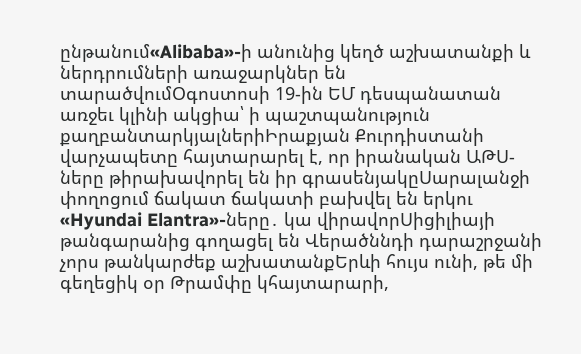ընթանում«Alibaba»-ի անունից կեղծ աշխատանքի և ներդրումների առաջարկներ են տարածվումՕգոստոսի 19-ին ԵՄ դեսպանատան առջեւ կլինի ակցիա՝ ի պաշտպանություն քաղբանտարկյալներիԻրաքյան Քուրդիստանի վարչապետը հայտարարել է, որ իրանական ԱԹՍ-ները թիրախավորել են իր գրասենյակըՍարալանջի փողոցում ճակատ ճակատի բախվել են երկու «Hyundai Elantra»-ները․ կա վիրավորՍիցիլիայի թանգարանից գողացել են Վերածննդի դարաշրջանի չորս թանկարժեք աշխատանքԵրևի հույս ունի, թե մի գեղեցիկ օր Թրամփը կհայտարարի,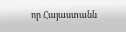որ Հայաստանն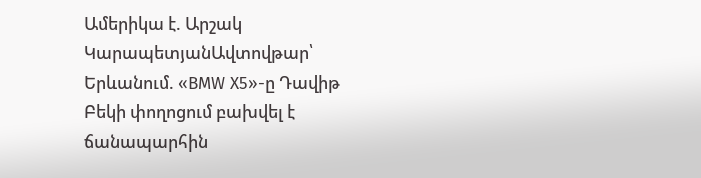Ամերիկա է. Արշակ ԿարապետյանԱվտովթար՝ Երևանում. «BMW X5»-ը Դավիթ Բեկի փողոցում բախվել է ճանապարհին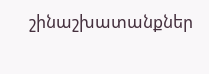շինաշխատանքներ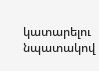կատարելու նպատակով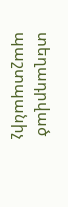տեղադրված պաշտպանիչ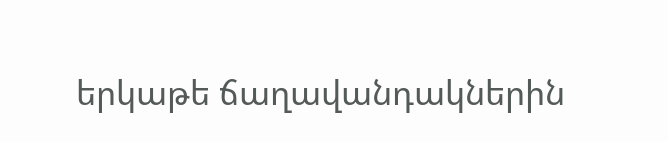երկաթե ճաղավանդակներին